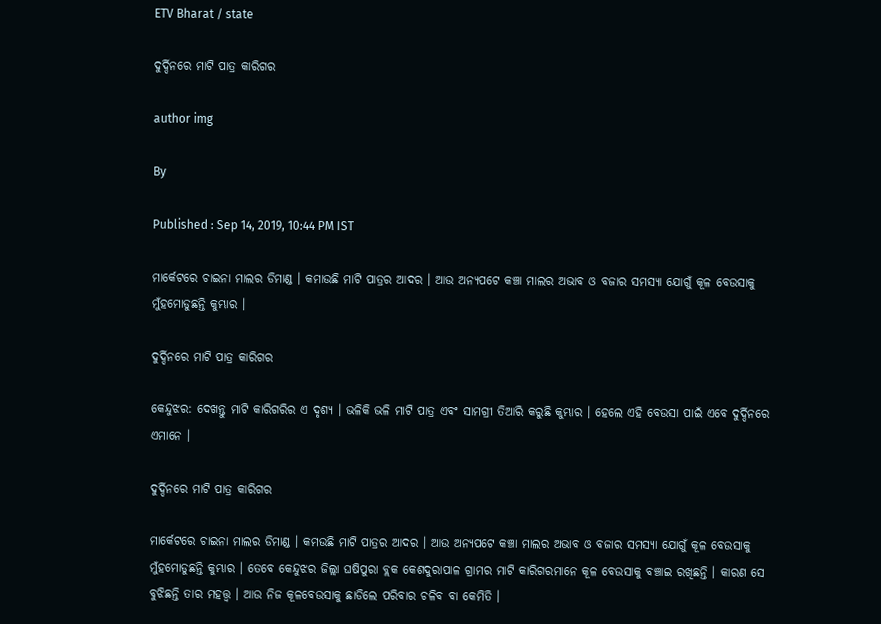ETV Bharat / state

ଦୁର୍ଦ୍ଦିନରେ ମାଟି ପାତ୍ର କାରିଗର

author img

By

Published : Sep 14, 2019, 10:44 PM IST

ମାର୍କେଟରେ ଚାଇନା ମାଲର ଡିମାଣ୍ଡ । କମାଉଛି ମାଟି ପାତ୍ରର ଆଦର । ଆଉ ଅନ୍ୟପଟେ କଞ୍ଚା ମାଲର ଅଭାବ ଓ ବଜାର ସମସ୍ୟା ଯୋଗୁଁ କୂଳ ବେଉସାକୁ ମୁଁହମୋଡୁଛନ୍ତି କୁମ୍ଭାର ।

ଦୁର୍ଦ୍ଦିନରେ ମାଟି ପାତ୍ର କାରିଗର

କେନ୍ଦୁଝର: ଦେଖନ୍ତୁ ମାଟି କାରିଗରିର ଏ ଦୃଶ୍ୟ । ଭଳିକି ଭଳି ମାଟି ପାତ୍ର ଏବଂ ସାମଗ୍ରୀ ତିଆରି କରୁଛି କୁମ୍ଭାର । ହେଲେ ଏହି ବେଉସା ପାଇଁ ଏବେ ଦୁର୍ଦ୍ଦିନରେ ଏମାନେ ।

ଦୁର୍ଦ୍ଦିନରେ ମାଟି ପାତ୍ର କାରିଗର

ମାର୍କେଟରେ ଚାଇନା ମାଲର ଡିମାଣ୍ଡ । କମଉଛି ମାଟି ପାତ୍ରର ଆଦର । ଆଉ ଅନ୍ୟପଟେ କଞ୍ଚା ମାଲର ଅଭାବ ଓ ବଜାର ସମସ୍ୟା ଯୋଗୁଁ କୂଳ ବେଉସାକୁ ମୁଁହମୋଡୁଛନ୍ତି କୁମ୍ଭାର । ତେବେ କେନ୍ଦୁଝର ଜିଲ୍ଲା ଘଷିପୁରା ବ୍ଲକ କେଶଦୁରାପାଳ ଗ୍ରାମର ମାଟି କାରିଗରମାନେ କୂଳ ବେଉସାକୁ ବଞ୍ଚାଇ ରଖିଛନ୍ତି । କାରଣ ସେ ବୁଝିଛନ୍ତି ତାର ମହତ୍ତ୍ବ । ଆଉ ନିଜ କୂଳବେଉସାକୁ ଛାଡିଲେ ପରିବାର ଚଳିବ ବା କେମିତି ।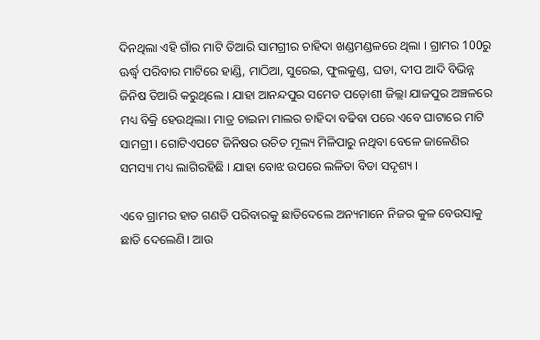ଦିନଥିଲା ଏହି ଗାଁର ମାଟି ତିଆରି ସାମଗ୍ରୀର ଚାହିଦା ଖଣ୍ଡମଣ୍ଡଳରେ ଥିଲା । ଗ୍ରାମର 100ରୁ ଊର୍ଦ୍ଧ୍ବ ପରିବାର ମାଟିରେ ହାଣ୍ଡି, ମାଠିଆ, ସୁରେଇ, ଫୁଲକୁଣ୍ଡ, ଘଡା, ଦୀପ ଆଦି ବିଭିନ୍ନ ଜିନିଷ ତିଆରି କରୁଥିଲେ । ଯାହା ଆନନ୍ଦପୁର ସମେତ ପଡ଼ୋଶୀ ଜିଲ୍ଲା ଯାଜପୁର ଅଞ୍ଚଳରେ ମଧ୍ୟ ବିକ୍ରି ହେଉଥିଲା। ମାତ୍ର ଚାଇନା ମାଲର ଚାହିଦା ବଢିବା ପରେ ଏବେ ଘାଟାରେ ମାଟି ସାମଗ୍ରୀ । ଗୋଟିଏପଟେ ଜିନିଷର ଉଚିତ ମୂଲ୍ୟ ମିଳିପାରୁ ନଥିବା ବେଳେ ଜାଳେଣିର ସମସ୍ୟା ମଧ୍ୟ ଲାଗିରହିଛି । ଯାହା ବୋଝ ଉପରେ ଲଳିତା ବିଡା ସଦୃଶ୍ୟ ।

ଏବେ ଗ୍ରାମର ହାତ ଗଣତି ପରିବାରକୁ ଛାଡିଦେଲେ ଅନ୍ୟମାନେ ନିଜର କୁଳ ବେଉସାକୁ ଛାଡି ଦେଲେଣି। ଆଉ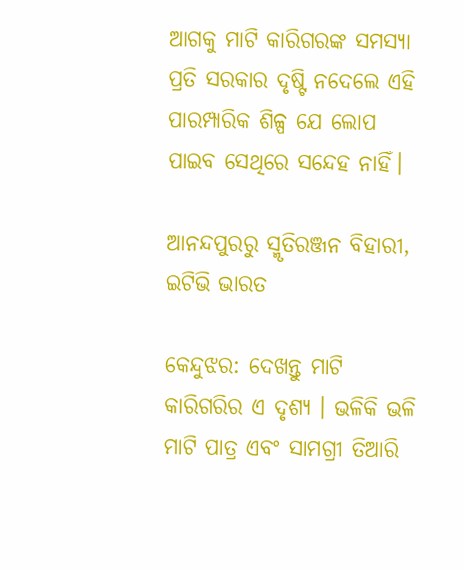ଆଗକୁ ମାଟି କାରିଗରଙ୍କ ସମସ୍ୟା ପ୍ରତି ସରକାର ଦୃଷ୍ଟି ନଦେଲେ ଏହି ପାରମ୍ପାରିକ ଶିଳ୍ପ ଯେ ଲୋପ ପାଇବ ସେଥିରେ ସନ୍ଦେହ ନାହିଁ।

ଆନନ୍ଦପୁରରୁ ସ୍ମୃତିରଞ୍ଜନ ବିହାରୀ, ଇଟିଭି ଭାରତ

କେନ୍ଦୁଝର: ଦେଖନ୍ତୁ ମାଟି କାରିଗରିର ଏ ଦୃଶ୍ୟ । ଭଳିକି ଭଳି ମାଟି ପାତ୍ର ଏବଂ ସାମଗ୍ରୀ ତିଆରି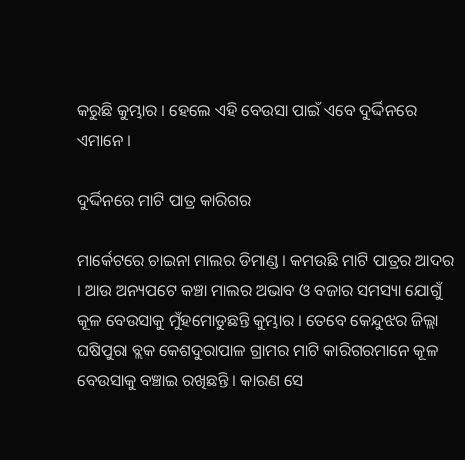କରୁଛି କୁମ୍ଭାର । ହେଲେ ଏହି ବେଉସା ପାଇଁ ଏବେ ଦୁର୍ଦ୍ଦିନରେ ଏମାନେ ।

ଦୁର୍ଦ୍ଦିନରେ ମାଟି ପାତ୍ର କାରିଗର

ମାର୍କେଟରେ ଚାଇନା ମାଲର ଡିମାଣ୍ଡ । କମଉଛି ମାଟି ପାତ୍ରର ଆଦର । ଆଉ ଅନ୍ୟପଟେ କଞ୍ଚା ମାଲର ଅଭାବ ଓ ବଜାର ସମସ୍ୟା ଯୋଗୁଁ କୂଳ ବେଉସାକୁ ମୁଁହମୋଡୁଛନ୍ତି କୁମ୍ଭାର । ତେବେ କେନ୍ଦୁଝର ଜିଲ୍ଲା ଘଷିପୁରା ବ୍ଲକ କେଶଦୁରାପାଳ ଗ୍ରାମର ମାଟି କାରିଗରମାନେ କୂଳ ବେଉସାକୁ ବଞ୍ଚାଇ ରଖିଛନ୍ତି । କାରଣ ସେ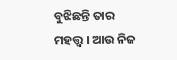ବୁଝିଛନ୍ତି ତାର ମହତ୍ତ୍ବ । ଆଉ ନିଜ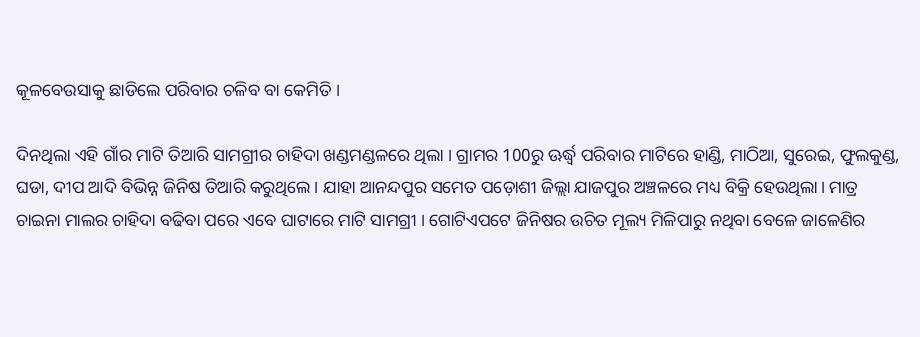କୂଳବେଉସାକୁ ଛାଡିଲେ ପରିବାର ଚଳିବ ବା କେମିତି ।

ଦିନଥିଲା ଏହି ଗାଁର ମାଟି ତିଆରି ସାମଗ୍ରୀର ଚାହିଦା ଖଣ୍ଡମଣ୍ଡଳରେ ଥିଲା । ଗ୍ରାମର 100ରୁ ଊର୍ଦ୍ଧ୍ବ ପରିବାର ମାଟିରେ ହାଣ୍ଡି, ମାଠିଆ, ସୁରେଇ, ଫୁଲକୁଣ୍ଡ, ଘଡା, ଦୀପ ଆଦି ବିଭିନ୍ନ ଜିନିଷ ତିଆରି କରୁଥିଲେ । ଯାହା ଆନନ୍ଦପୁର ସମେତ ପଡ଼ୋଶୀ ଜିଲ୍ଲା ଯାଜପୁର ଅଞ୍ଚଳରେ ମଧ୍ୟ ବିକ୍ରି ହେଉଥିଲା। ମାତ୍ର ଚାଇନା ମାଲର ଚାହିଦା ବଢିବା ପରେ ଏବେ ଘାଟାରେ ମାଟି ସାମଗ୍ରୀ । ଗୋଟିଏପଟେ ଜିନିଷର ଉଚିତ ମୂଲ୍ୟ ମିଳିପାରୁ ନଥିବା ବେଳେ ଜାଳେଣିର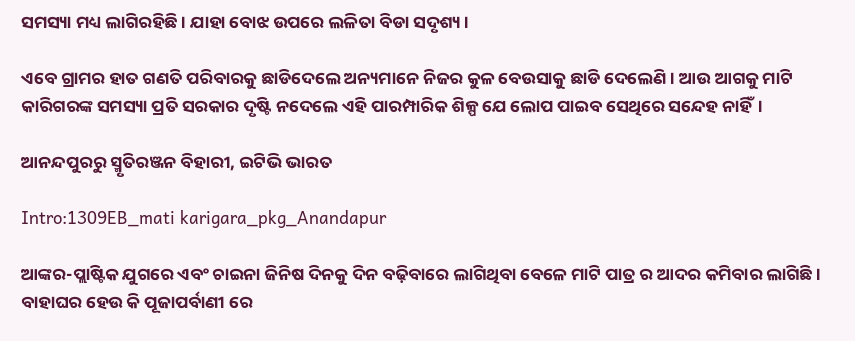ସମସ୍ୟା ମଧ୍ୟ ଲାଗିରହିଛି । ଯାହା ବୋଝ ଉପରେ ଲଳିତା ବିଡା ସଦୃଶ୍ୟ ।

ଏବେ ଗ୍ରାମର ହାତ ଗଣତି ପରିବାରକୁ ଛାଡିଦେଲେ ଅନ୍ୟମାନେ ନିଜର କୁଳ ବେଉସାକୁ ଛାଡି ଦେଲେଣି। ଆଉ ଆଗକୁ ମାଟି କାରିଗରଙ୍କ ସମସ୍ୟା ପ୍ରତି ସରକାର ଦୃଷ୍ଟି ନଦେଲେ ଏହି ପାରମ୍ପାରିକ ଶିଳ୍ପ ଯେ ଲୋପ ପାଇବ ସେଥିରେ ସନ୍ଦେହ ନାହିଁ।

ଆନନ୍ଦପୁରରୁ ସ୍ମୃତିରଞ୍ଜନ ବିହାରୀ, ଇଟିଭି ଭାରତ

Intro:1309EB_mati karigara_pkg_Anandapur

ଆଙ୍କର-ପ୍ଲାଷ୍ଟିକ ଯୁଗରେ ଏବଂ ଚାଇନା ଜିନିଷ ଦିନକୁ ଦିନ ବଢ଼ିବାରେ ଲାଗିଥିବା ବେଳେ ମାଟି ପାତ୍ର ର ଆଦର କମିବାର ଲାଗିଛି। ବାହାଘର ହେଉ କି ପୂଜାପର୍ବାଣୀ ରେ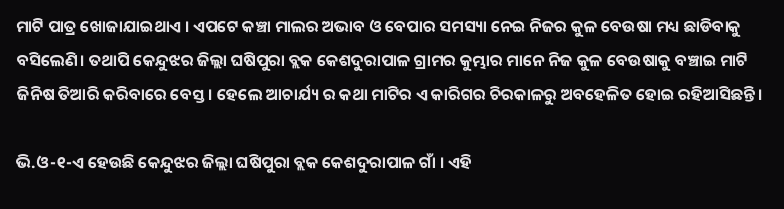ମାଟି ପାତ୍ର ଖୋଜାଯାଇଥାଏ । ଏପଟେ କଞ୍ଚା ମାଲର ଅଭାବ ଓ ବେପାର ସମସ୍ୟା ନେଇ ନିଜର କୁଳ ବେଉଷା ମଧ୍ୟ ଛାଡିବାକୁ ବସିଲେଣି। ତଥାପି କେନ୍ଦୁଝର ଜିଲ୍ଲା ଘଷିପୁରା ବ୍ଲକ କେଶଦୁରାପାଳ ଗ୍ରାମର କୁମ୍ଭାର ମାନେ ନିଜ କୁଳ ବେଉଷାକୁ ବଞ୍ଚାଇ ମାଟି ଜିନିଷ ତିଆରି କରିବାରେ ବେସ୍ତ। ହେଲେ ଆଚାର୍ଯ୍ୟ ର କଥା ମାଟିର ଏ କାରିଗର ଚିରକାଳରୁ ଅବହେଳିତ ହୋଇ ରହିଆସିଛନ୍ତି।

ଭି.ଓ-୧-ଏ ହେଉଛି କେନ୍ଦୁଝର ଜିଲ୍ଲା ଘଷିପୁରା ବ୍ଲକ କେଶଦୁରାପାଳ ଗାଁ । ଏହି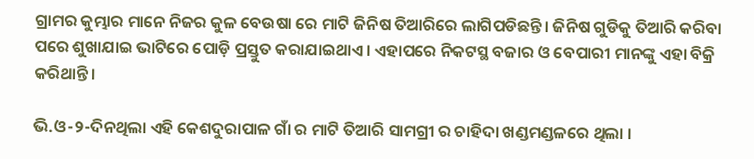ଗ୍ରାମର କୁମ୍ଭାର ମାନେ ନିଜର କୁଳ ବେଉଷା ରେ ମାଟି ଜିନିଷ ତିଆରିରେ ଲାଗିପଡିଛନ୍ତି। ଜିନିଷ ଗୁଡିକୁ ତିଆରି କରିବା ପରେ ଶୁଖାଯାଇ ଭାଟିରେ ପୋଡ଼ି ପ୍ରସ୍ତୁତ କରାଯାଇଥାଏ। ଏହାପରେ ନିକଟସ୍ଥ ବଜାର ଓ ବେପାରୀ ମାନଙ୍କୁ ଏହା ବିକ୍ରି କରିଥାନ୍ତି।

ଭି.ଓ-୨-ଦିନଥିଲା ଏହି କେଶଦୁରାପାଳ ଗାଁ ର ମାଟି ତିଆରି ସାମଗ୍ରୀ ର ଚାହିଦା ଖଣ୍ଡମଣ୍ଡଳରେ ଥିଲା ।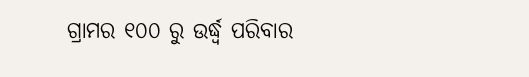ଗ୍ରାମର ୧୦୦ ରୁ ଉର୍ଦ୍ଧ୍ବ ପରିବାର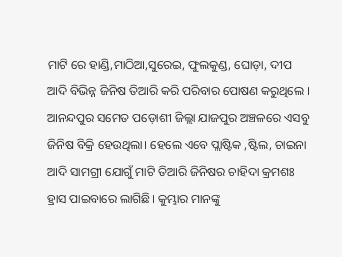ମାଟି ରେ ହାଣ୍ଡି,ମାଠିଆ,ସୁରେଇ, ଫୁଲକୁଣ୍ଡ, ଘୋଡ଼ା, ଦୀପ ଆଦି ବିଭିନ୍ନ ଜିନିଷ ତିଆରି କରି ପରିବାର ପୋଷଣ କରୁଥିଲେ । ଆନନ୍ଦପୁର ସମେତ ପଡ଼ୋଶୀ ଜିଲ୍ଲା ଯାଜପୁର ଅଞ୍ଚଳରେ ଏସବୁ ଜିନିଷ ବିକ୍ରି ହେଉଥିଲା। ହେଲେ ଏବେ ପ୍ଲାଷ୍ଟିକ ,ଷ୍ଟିଲ, ଚାଇନା ଆଦି ସାମଗ୍ରୀ ଯୋଗୁଁ ମାଟି ତିଆରି ଜିନିଷର ଚାହିଦା କ୍ରମଶଃ ହ୍ରାସ ପାଇବାରେ ଲାଗିଛି। କୁମ୍ଭାର ମାନଙ୍କୁ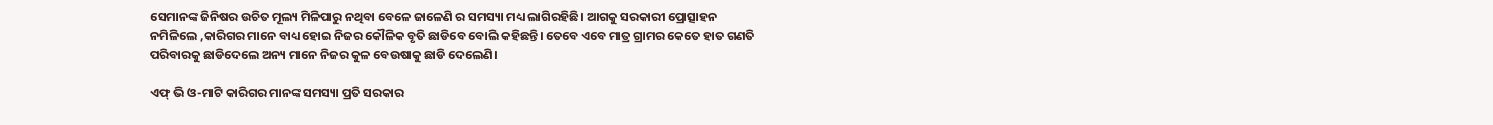ସେମାନଙ୍କ ଜିନିଷର ଉଚିତ ମୂଲ୍ୟ ମିଳିପାରୁ ନଥିବା ବେଳେ ଜାଳେଣି ର ସମସ୍ୟା ମଧ୍ୟ ଲାଗିରହିଛି। ଆଗକୁ ସରକାରୀ ପ୍ରୋତ୍ସାହନ ନମିଳିଲେ ,କାରିଗର ମାନେ ବାଧ୍ୟ ହୋଇ ନିଜର କୌଳିକ ବୃତି ଛାଡିବେ ବୋଲି କହିଛନ୍ତି। ତେବେ ଏବେ ମାତ୍ର ଗ୍ରାମର କେତେ ହାତ ଗଣତି ପରିବାରକୁ ଛାଡିଦେଲେ ଅନ୍ୟ ମାନେ ନିଜର କୁଳ ବେଉଷାକୁ ଛାଡି ଦେଲେଣି।

ଏଫ୍ ଭି ଓ-ମାଟି କାରିଗର ମାନଙ୍କ ସମସ୍ୟା ପ୍ରତି ସରକାର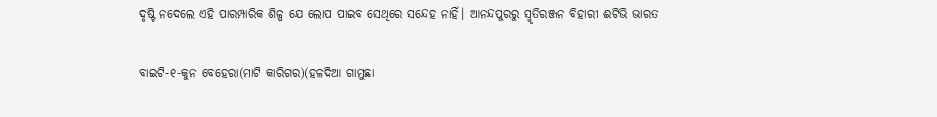ଦୃଷ୍ଟି ନଦେଲେ ଏହି ପାରମ୍ପାରିକ ଶିଳ୍ପ ଯେ ଲୋପ ପାଇବ ସେଥିରେ ସନ୍ଦେହ ନାହିଁ। ଆନନ୍ଦପୁରରୁ ସ୍ମୃତିରଞ୍ଜନ ବିହାରୀ ଈଟିଭି ଭାରତ

ବାଇଟି-୧-କୁନ ବେହେରା(ମାଟି କାରିଗର)(ହଳଦିଆ ଗାମୁଛା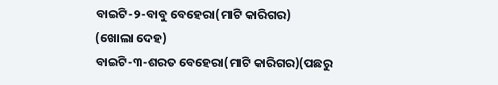ବାଇଟି-୨-ବାବୁ ବେହେରା(ମାଟି କାରିଗର)
(ଖୋଲା ଦେହ)
ବାଇଟି-୩-ଶରତ ବେହେରା(ମାଟି କାରିଗର)(ପଛରୁ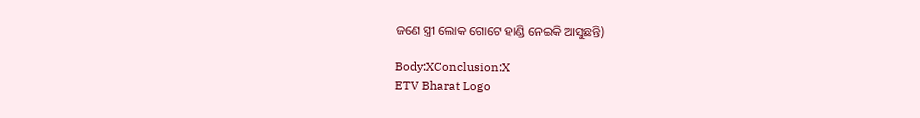ଜଣେ ସ୍ତ୍ରୀ ଲୋକ ଗୋଟେ ହାଣ୍ଡି ନେଇକି ଆସୁଛନ୍ତି)

Body:XConclusion:X
ETV Bharat Logo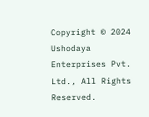Copyright © 2024 Ushodaya Enterprises Pvt. Ltd., All Rights Reserved.